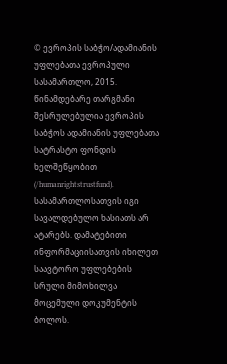© ევროპის საბჭო/ადამიანის უფლებათა ევროპული სასამართლო, 2015. წინამდებარე თარგმანი შესრულებულია ევროპის საბჭოს ადამიანის უფლებათა სატრასტო ფონდის ხელშეწყობით (/humanrightstrustfund). სასამართლოსათვის იგი სავალდებულო ხასიათს არ ატარებს. დამატებითი ინფორმაციისათვის იხილეთ საავტორო უფლებების სრული მიმოხილვა მოცემული დოკუმენტის ბოლოს.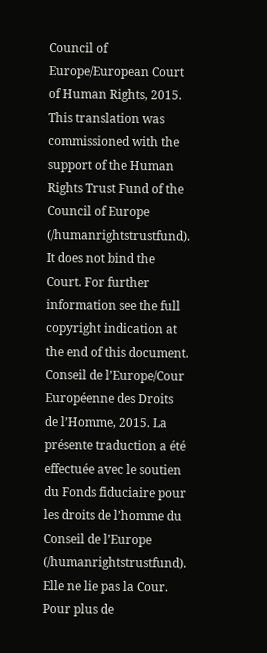Council of Europe/European Court of Human Rights, 2015. This translation was commissioned with the support of the Human Rights Trust Fund of the Council of Europe (/humanrightstrustfund). It does not bind the Court. For further information see the full copyright indication at the end of this document.
Conseil de l’Europe/Cour Européenne des Droits de l’Homme, 2015. La présente traduction a été effectuée avec le soutien du Fonds fiduciaire pour les droits de l’homme du Conseil de l’Europe (/humanrightstrustfund). Elle ne lie pas la Cour. Pour plus de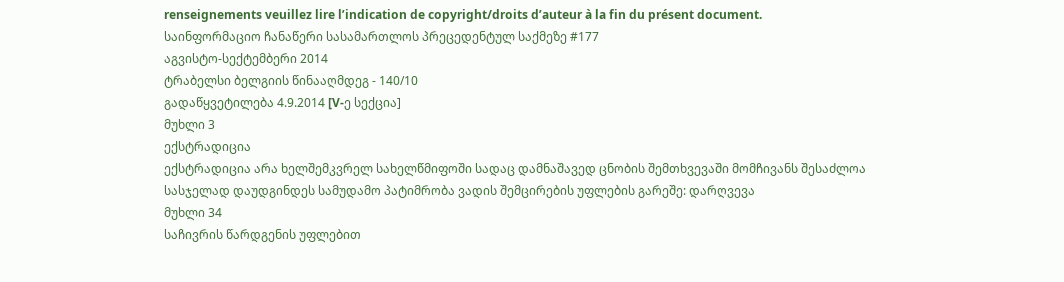renseignements veuillez lire l’indication de copyright/droits d’auteur à la fin du présent document.
საინფორმაციო ჩანაწერი სასამართლოს პრეცედენტულ საქმეზე #177
აგვისტო-სექტემბერი 2014
ტრაბელსი ბელგიის წინააღმდეგ - 140/10
გადაწყვეტილება 4.9.2014 [V-ე სექცია]
მუხლი 3
ექსტრადიცია
ექსტრადიცია არა ხელშემკვრელ სახელწმიფოში სადაც დამნაშავედ ცნობის შემთხვევაში მომჩივანს შესაძლოა სასჯელად დაუდგინდეს სამუდამო პატიმრობა ვადის შემცირების უფლების გარეშე: დარღვევა
მუხლი 34
საჩივრის წარდგენის უფლებით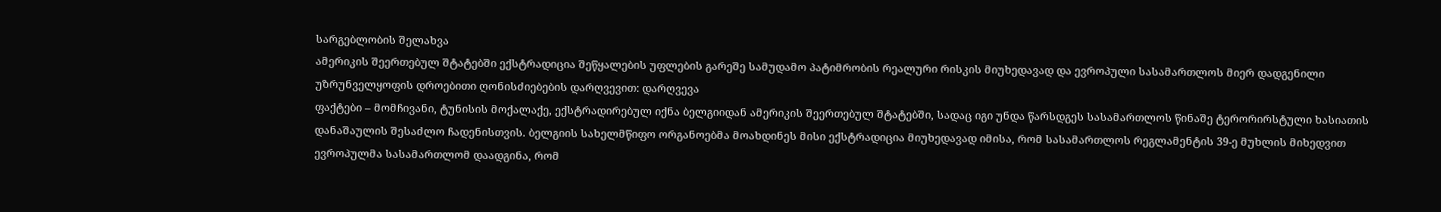სარგებლობის შელახვა
ამერიკის შეერთებულ შტატებში ექსტრადიცია შეწყალების უფლების გარეშე სამუდამო პატიმრობის რეალური რისკის მიუხედავად და ევროპული სასამართლოს მიერ დადგენილი უზრუნველყოფის დროებითი ღონისძიებების დარღვევით: დარღვევა
ფაქტები – მომჩივანი, ტუნისის მოქალაქე, ექსტრადირებულ იქნა ბელგიიდან ამერიკის შეერთებულ შტატებში, სადაც იგი უნდა წარსდგეს სასამართლოს წინაშე ტერორირსტული ხასიათის დანაშაულის შესაძლო ჩადენისთვის. ბელგიის სახელმწიფო ორგანოებმა მოახდინეს მისი ექსტრადიცია მიუხედავად იმისა, რომ სასამართლოს რეგლამენტის 39-ე მუხლის მიხედვით ევროპულმა სასამართლომ დაადგინა, რომ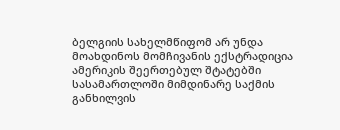ბელგიის სახელმწიფომ არ უნდა მოახდინოს მომჩივანის ექსტრადიცია ამერიკის შეერთებულ შტატებში სასამართლოში მიმდინარე საქმის განხილვის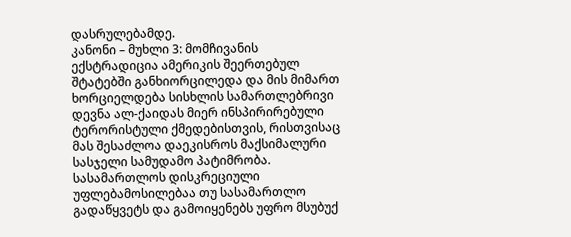დასრულებამდე.
კანონი – მუხლი 3: მომჩივანის ექსტრადიცია ამერიკის შეერთებულ შტატებში განხიორცილედა და მის მიმართ ხორციელდება სისხლის სამართლებრივი დევნა ალ-ქაიდას მიერ ინსპირირებული ტერორისტული ქმედებისთვის, რისთვისაც მას შესაძლოა დაეკისროს მაქსიმალური სასჯელი სამუდამო პატიმრობა. სასამართლოს დისკრეციული უფლებამოსილებაა თუ სასამართლო გადაწყვეტს და გამოიყენებს უფრო მსუბუქ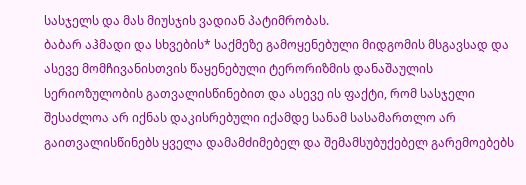სასჯელს და მას მიუსჯის ვადიან პატიმრობას.
ბაბარ აჰმადი და სხვების* საქმეზე გამოყენებული მიდგომის მსგავსად და ასევე მომჩივანისთვის წაყენებული ტერორიზმის დანაშაულის სერიოზულობის გათვალისწინებით და ასევე ის ფაქტი, რომ სასჯელი შესაძლოა არ იქნას დაკისრებული იქამდე სანამ სასამართლო არ გაითვალისწინებს ყველა დამამძიმებელ და შემამსუბუქებელ გარემოებებს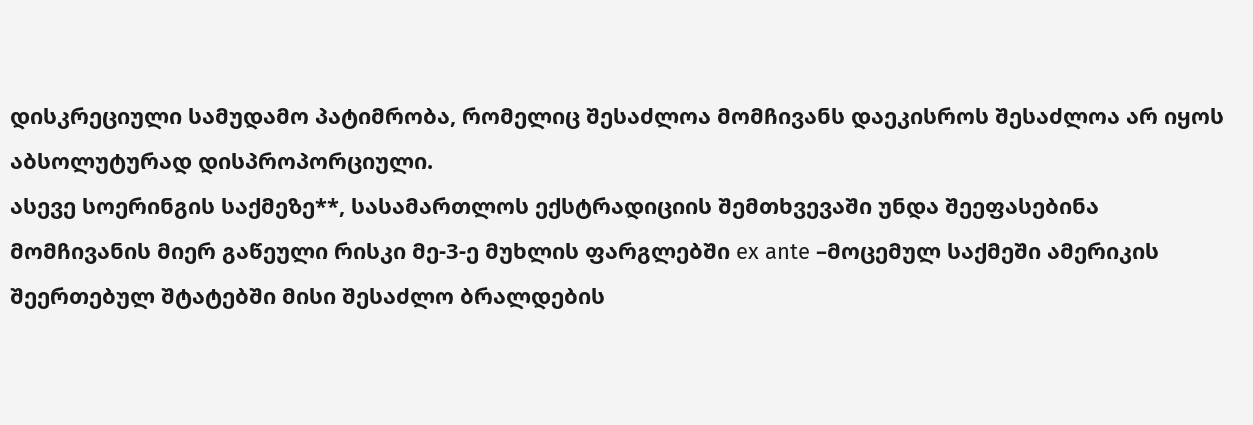დისკრეციული სამუდამო პატიმრობა, რომელიც შესაძლოა მომჩივანს დაეკისროს შესაძლოა არ იყოს აბსოლუტურად დისპროპორციული.
ასევე სოერინგის საქმეზე**, სასამართლოს ექსტრადიციის შემთხვევაში უნდა შეეფასებინა მომჩივანის მიერ გაწეული რისკი მე-3-ე მუხლის ფარგლებში ex ante –მოცემულ საქმეში ამერიკის შეერთებულ შტატებში მისი შესაძლო ბრალდების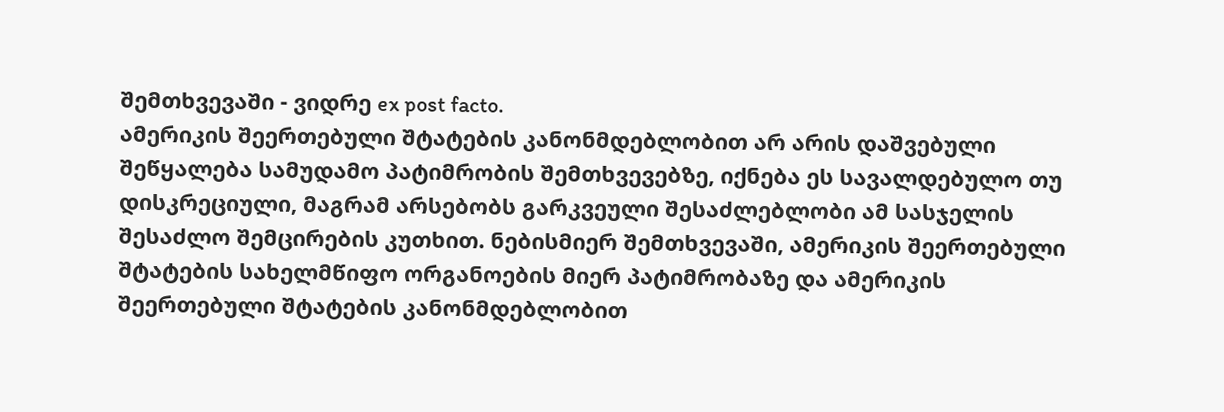შემთხვევაში - ვიდრე ex post facto.
ამერიკის შეერთებული შტატების კანონმდებლობით არ არის დაშვებული შეწყალება სამუდამო პატიმრობის შემთხვევებზე, იქნება ეს სავალდებულო თუ დისკრეციული, მაგრამ არსებობს გარკვეული შესაძლებლობი ამ სასჯელის შესაძლო შემცირების კუთხით. ნებისმიერ შემთხვევაში, ამერიკის შეერთებული შტატების სახელმწიფო ორგანოების მიერ პატიმრობაზე და ამერიკის შეერთებული შტატების კანონმდებლობით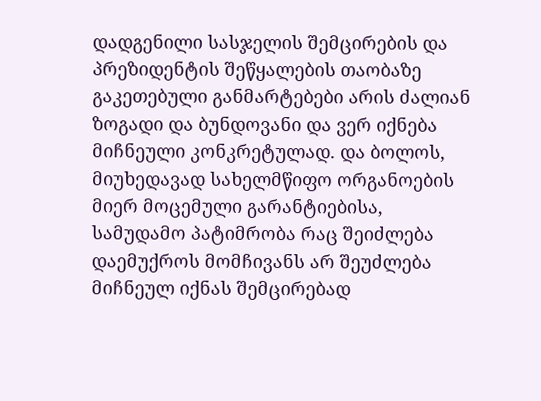დადგენილი სასჯელის შემცირების და პრეზიდენტის შეწყალების თაობაზე გაკეთებული განმარტებები არის ძალიან ზოგადი და ბუნდოვანი და ვერ იქნება მიჩნეული კონკრეტულად. და ბოლოს, მიუხედავად სახელმწიფო ორგანოების მიერ მოცემული გარანტიებისა, სამუდამო პატიმრობა რაც შეიძლება დაემუქროს მომჩივანს არ შეუძლება მიჩნეულ იქნას შემცირებად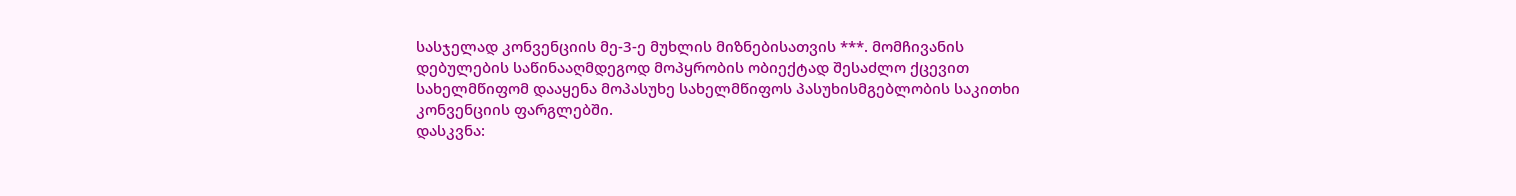სასჯელად კონვენციის მე-3-ე მუხლის მიზნებისათვის ***. მომჩივანის დებულების საწინააღმდეგოდ მოპყრობის ობიექტად შესაძლო ქცევით სახელმწიფომ დააყენა მოპასუხე სახელმწიფოს პასუხისმგებლობის საკითხი კონვენციის ფარგლებში.
დასკვნა: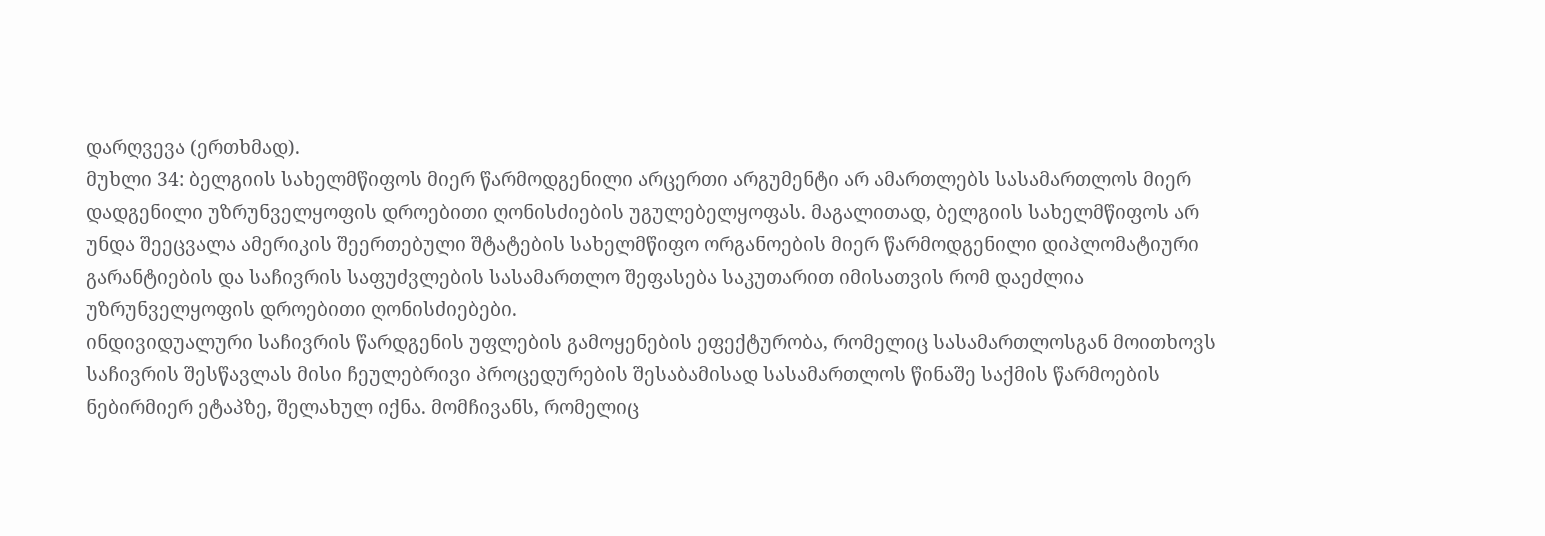დარღვევა (ერთხმად).
მუხლი 34: ბელგიის სახელმწიფოს მიერ წარმოდგენილი არცერთი არგუმენტი არ ამართლებს სასამართლოს მიერ დადგენილი უზრუნველყოფის დროებითი ღონისძიების უგულებელყოფას. მაგალითად, ბელგიის სახელმწიფოს არ უნდა შეეცვალა ამერიკის შეერთებული შტატების სახელმწიფო ორგანოების მიერ წარმოდგენილი დიპლომატიური გარანტიების და საჩივრის საფუძვლების სასამართლო შეფასება საკუთარით იმისათვის რომ დაეძლია უზრუნველყოფის დროებითი ღონისძიებები.
ინდივიდუალური საჩივრის წარდგენის უფლების გამოყენების ეფექტურობა, რომელიც სასამართლოსგან მოითხოვს საჩივრის შესწავლას მისი ჩეულებრივი პროცედურების შესაბამისად სასამართლოს წინაშე საქმის წარმოების ნებირმიერ ეტაპზე, შელახულ იქნა. მომჩივანს, რომელიც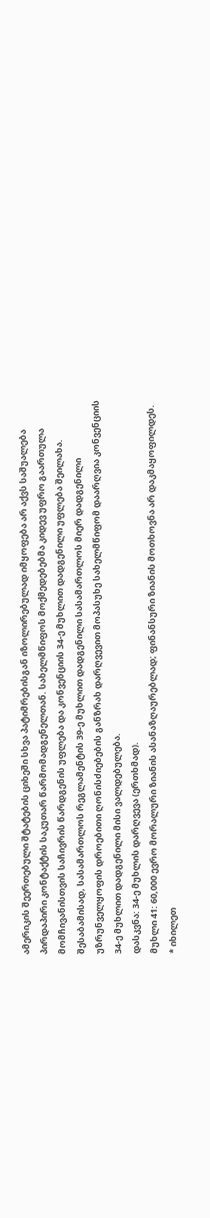ამერიკის შეერთებული შტატების ციხეში სხვა პატიმრებისგან იზოლირებულად იმყოფება არ აქვს საშუალება პირდაპირი კონტაქტის საკუთარ წარმომადგენელთან. სახელმწიფოს მოქმედებებმა კიდევ უფრო გაართულა მომჩივანისთვის საჩივრის წარდგენის უფლება და კონვენციის 34-ე მუხლით დადგენილი უფლება შეილახა. შესაბამისად, სასამართლოს რეგლამენტის 39-ე მუხლით დადგენილი სასამართლოს მიერ დადგენილი უზრუნველყოფის დროებითი ღონისძიებების განზრახ დარღვევით მოპასუხე სახელმწიფომ დაარღვია კონვენციის 34-ე მუხლით დადგენილი მისი ვალდებულება.
დასკვნა: 34-ე მუხლის დარღვევა (ერთხმად).
მუხლი 41: 60,000 ევრო მორალური ზიანის ასანაზღაურებლად; ფინანსური ზიანის მოთხოვნა არ დაკმაყოფილდეს.
* იხილეთ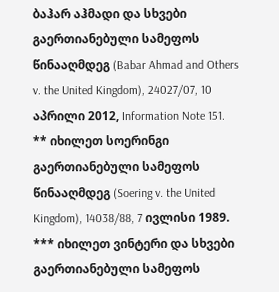ბაჰარ აჰმადი და სხვები გაერთიანებული სამეფოს წინააღმდეგ (Babar Ahmad and Others v. the United Kingdom), 24027/07, 10 აპრილი 2012, Information Note 151.
** იხილეთ სოერინგი გაერთიანებული სამეფოს წინააღმდეგ (Soering v. the United Kingdom), 14038/88, 7 ივლისი 1989.
*** იხილეთ ვინტერი და სხვები გაერთიანებული სამეფოს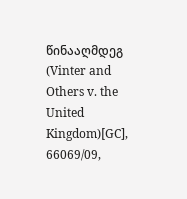წინააღმდეგ (Vinter and Others v. the United Kingdom)[GC], 66069/09,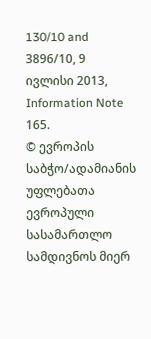130/10 and 3896/10, 9 ივლისი 2013, Information Note 165.
© ევროპის საბჭო/ადამიანის უფლებათა ევროპული სასამართლო
სამდივნოს მიერ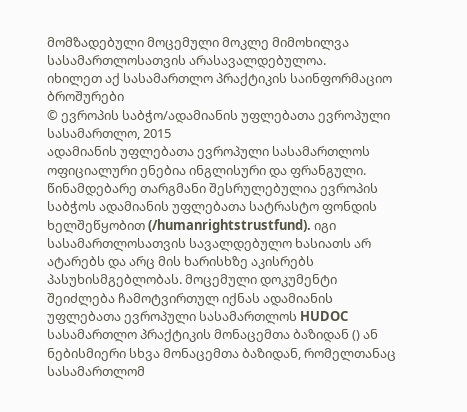მომზადებული მოცემული მოკლე მიმოხილვა
სასამართლოსათვის არასავალდებულოა.
იხილეთ აქ სასამართლო პრაქტიკის საინფორმაციო ბროშურები
© ევროპის საბჭო/ადამიანის უფლებათა ევროპული სასამართლო, 2015
ადამიანის უფლებათა ევროპული სასამართლოს ოფიციალური ენებია ინგლისური და ფრანგული. წინამდებარე თარგმანი შესრულებულია ევროპის საბჭოს ადამიანის უფლებათა სატრასტო ფონდის ხელშეწყობით (/humanrightstrustfund). იგი სასამართლოსათვის სავალდებულო ხასიათს არ ატარებს და არც მის ხარისხზე აკისრებს პასუხისმგებლობას. მოცემული დოკუმენტი შეიძლება ჩამოტვირთულ იქნას ადამიანის უფლებათა ევროპული სასამართლოს HUDOC სასამართლო პრაქტიკის მონაცემთა ბაზიდან () ან ნებისმიერი სხვა მონაცემთა ბაზიდან, რომელთანაც სასამართლომ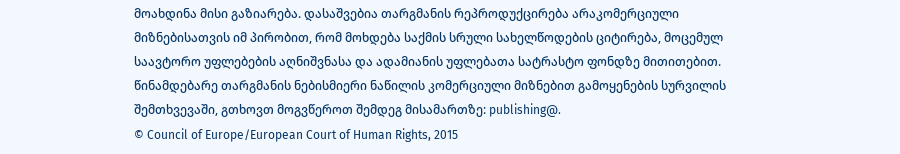მოახდინა მისი გაზიარება. დასაშვებია თარგმანის რეპროდუქცირება არაკომერციული მიზნებისათვის იმ პირობით, რომ მოხდება საქმის სრული სახელწოდების ციტირება, მოცემულ საავტორო უფლებების აღნიშვნასა და ადამიანის უფლებათა სატრასტო ფონდზე მითითებით. წინამდებარე თარგმანის ნებისმიერი ნაწილის კომერციული მიზნებით გამოყენების სურვილის შემთხვევაში, გთხოვთ მოგვწეროთ შემდეგ მისამართზე: publishing@.
© Council of Europe/European Court of Human Rights, 2015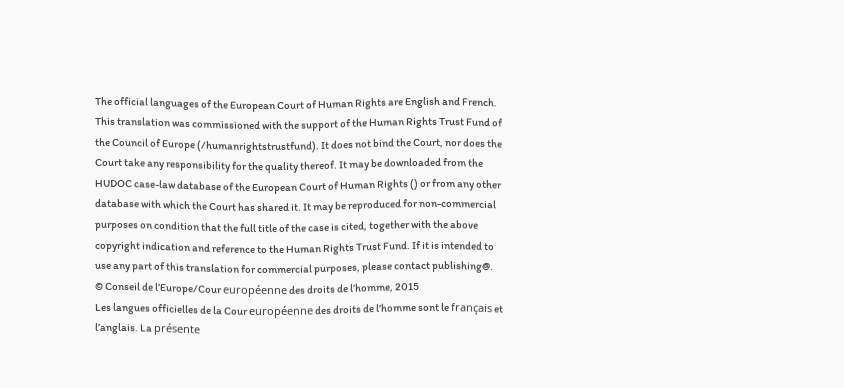The official languages of the European Court of Human Rights are English and French. This translation was commissioned with the support of the Human Rights Trust Fund of the Council of Europe (/humanrightstrustfund). It does not bind the Court, nor does the Court take any responsibility for the quality thereof. It may be downloaded from the HUDOC case-law database of the European Court of Human Rights () or from any other database with which the Court has shared it. It may be reproduced for non-commercial purposes on condition that the full title of the case is cited, together with the above copyright indication and reference to the Human Rights Trust Fund. If it is intended to use any part of this translation for commercial purposes, please contact publishing@.
© Conseil de l’Europe/Cour européenne des droits de l’homme, 2015
Les langues officielles de la Cour européenne des droits de l’homme sont le français et l’anglais. La présente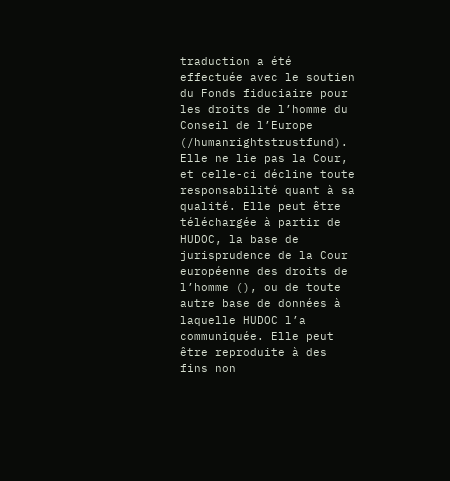traduction a été effectuée avec le soutien du Fonds fiduciaire pour les droits de l’homme du Conseil de l’Europe (/humanrightstrustfund). Elle ne lie pas la Cour, et celle-ci décline toute responsabilité quant à sa qualité. Elle peut être téléchargée à partir de HUDOC, la base de jurisprudence de la Cour européenne des droits de l’homme (), ou de toute autre base de données à laquelle HUDOC l’a communiquée. Elle peut être reproduite à des fins non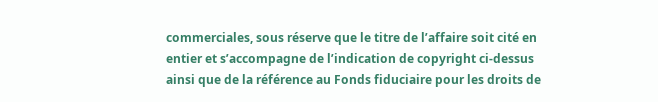commerciales, sous réserve que le titre de l’affaire soit cité en entier et s’accompagne de l’indication de copyright ci-dessus ainsi que de la référence au Fonds fiduciaire pour les droits de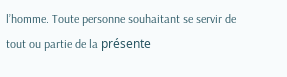l’homme. Toute personne souhaitant se servir de tout ou partie de la présente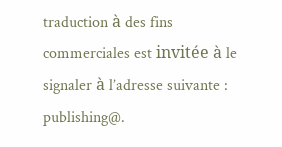traduction à des fins commerciales est invitée à le signaler à l’adresse suivante : publishing@.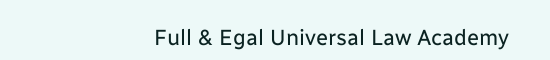Full & Egal Universal Law Academy